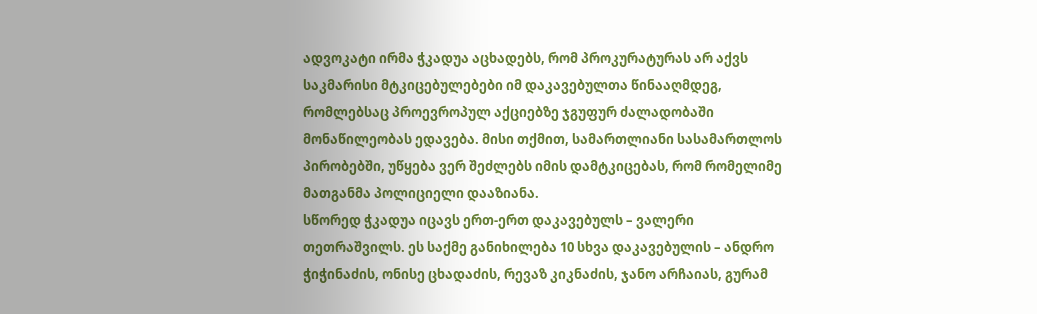ადვოკატი ირმა ჭკადუა აცხადებს, რომ პროკურატურას არ აქვს საკმარისი მტკიცებულებები იმ დაკავებულთა წინააღმდეგ, რომლებსაც პროევროპულ აქციებზე ჯგუფურ ძალადობაში მონაწილეობას ედავება. მისი თქმით, სამართლიანი სასამართლოს პირობებში, უწყება ვერ შეძლებს იმის დამტკიცებას, რომ რომელიმე მათგანმა პოლიციელი დააზიანა.
სწორედ ჭკადუა იცავს ერთ-ერთ დაკავებულს – ვალერი თეთრაშვილს. ეს საქმე განიხილება 10 სხვა დაკავებულის – ანდრო ჭიჭინაძის, ონისე ცხადაძის, რევაზ კიკნაძის, ჯანო არჩაიას, გურამ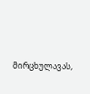მირცხულავას,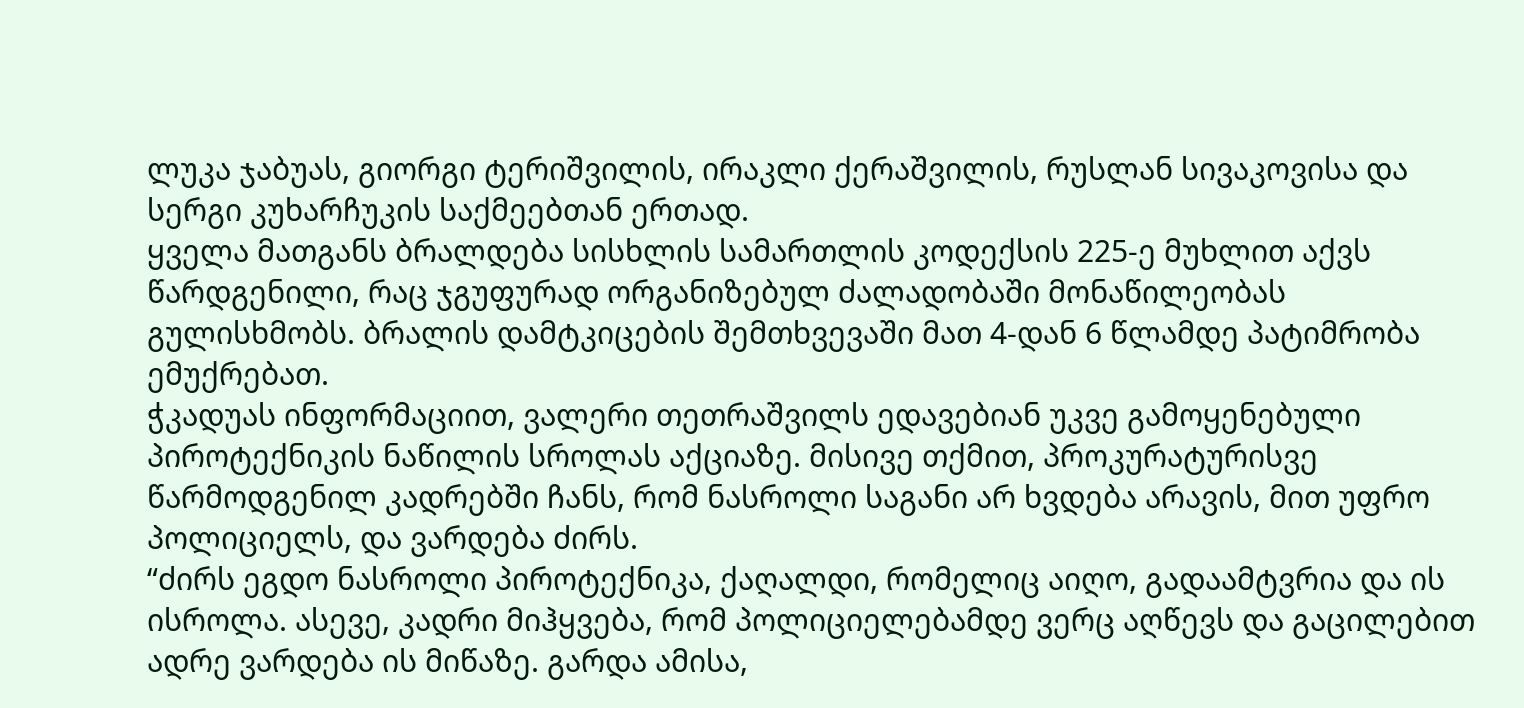ლუკა ჯაბუას, გიორგი ტერიშვილის, ირაკლი ქერაშვილის, რუსლან სივაკოვისა და სერგი კუხარჩუკის საქმეებთან ერთად.
ყველა მათგანს ბრალდება სისხლის სამართლის კოდექსის 225-ე მუხლით აქვს წარდგენილი, რაც ჯგუფურად ორგანიზებულ ძალადობაში მონაწილეობას გულისხმობს. ბრალის დამტკიცების შემთხვევაში მათ 4-დან 6 წლამდე პატიმრობა ემუქრებათ.
ჭკადუას ინფორმაციით, ვალერი თეთრაშვილს ედავებიან უკვე გამოყენებული პიროტექნიკის ნაწილის სროლას აქციაზე. მისივე თქმით, პროკურატურისვე წარმოდგენილ კადრებში ჩანს, რომ ნასროლი საგანი არ ხვდება არავის, მით უფრო პოლიციელს, და ვარდება ძირს.
“ძირს ეგდო ნასროლი პიროტექნიკა, ქაღალდი, რომელიც აიღო, გადაამტვრია და ის ისროლა. ასევე, კადრი მიჰყვება, რომ პოლიციელებამდე ვერც აღწევს და გაცილებით ადრე ვარდება ის მიწაზე. გარდა ამისა,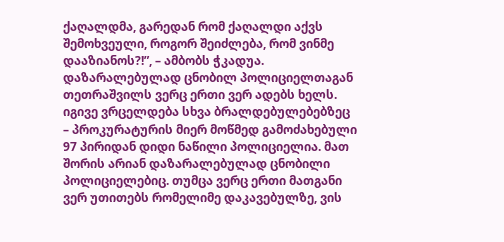ქაღალდმა, გარედან რომ ქაღალდი აქვს შემოხვეული, როგორ შეიძლება, რომ ვინმე დააზიანოს?!”, – ამბობს ჭკადუა.
დაზარალებულად ცნობილ პოლიციელთაგან თეთრაშვილს ვერც ერთი ვერ ადებს ხელს. იგივე ვრცელდება სხვა ბრალდებულებებზეც – პროკურატურის მიერ მოწმედ გამოძახებული 97 პირიდან დიდი ნაწილი პოლიციელია. მათ შორის არიან დაზარალებულად ცნობილი პოლიციელებიც. თუმცა ვერც ერთი მათგანი ვერ უთითებს რომელიმე დაკავებულზე, ვის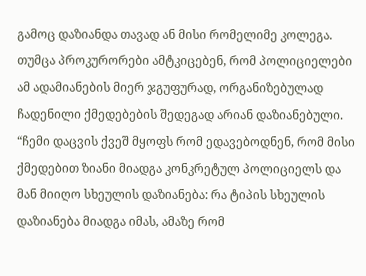გამოც დაზიანდა თავად ან მისი რომელიმე კოლეგა. თუმცა პროკურორები ამტკიცებენ, რომ პოლიციელები ამ ადამიანების მიერ ჯგუფურად, ორგანიზებულად ჩადენილი ქმედებების შედეგად არიან დაზიანებული.
“ჩემი დაცვის ქვეშ მყოფს რომ ედავებოდნენ, რომ მისი ქმედებით ზიანი მიადგა კონკრეტულ პოლიციელს და მან მიიღო სხეულის დაზიანება: რა ტიპის სხეულის დაზიანება მიადგა იმას, ამაზე რომ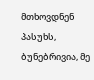მთხოვდნენ პასუხს, ბუნებრივია, მე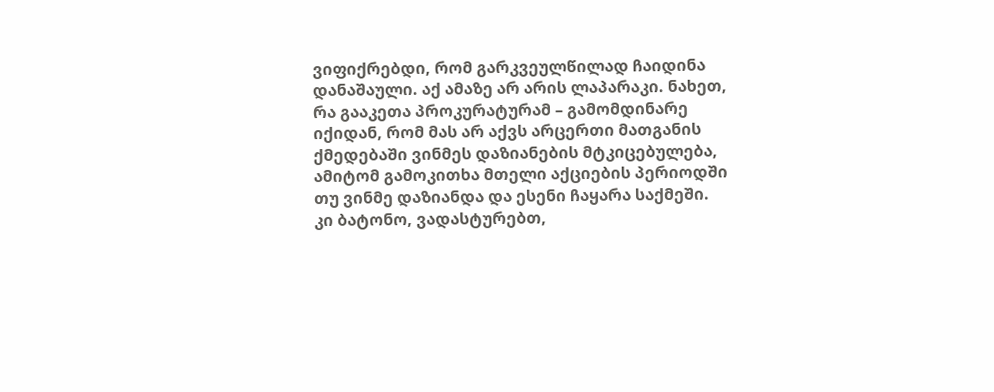ვიფიქრებდი, რომ გარკვეულწილად ჩაიდინა დანაშაული. აქ ამაზე არ არის ლაპარაკი. ნახეთ, რა გააკეთა პროკურატურამ – გამომდინარე იქიდან, რომ მას არ აქვს არცერთი მათგანის ქმედებაში ვინმეს დაზიანების მტკიცებულება, ამიტომ გამოკითხა მთელი აქციების პერიოდში თუ ვინმე დაზიანდა და ესენი ჩაყარა საქმეში. კი ბატონო, ვადასტურებთ,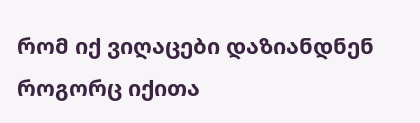რომ იქ ვიღაცები დაზიანდნენ როგორც იქითა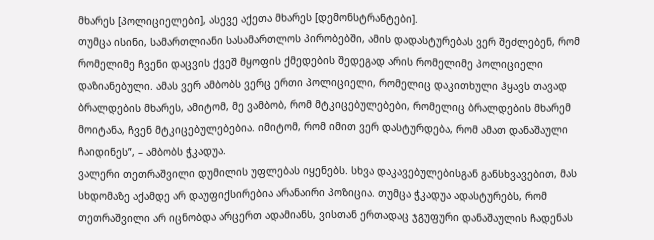მხარეს [პოლიციელები], ასევე აქეთა მხარეს [დემონსტრანტები].
თუმცა ისინი, სამართლიანი სასამართლოს პირობებში, ამის დადასტურებას ვერ შეძლებენ, რომ რომელიმე ჩვენი დაცვის ქვეშ მყოფის ქმედების შედეგად არის რომელიმე პოლიციელი დაზიანებული. ამას ვერ ამბობს ვერც ერთი პოლიციელი, რომელიც დაკითხული ჰყავს თავად ბრალდების მხარეს, ამიტომ, მე ვამბობ, რომ მტკიცებულებები, რომელიც ბრალდების მხარემ მოიტანა, ჩვენ მტკიცებულებებია. იმიტომ, რომ იმით ვერ დასტურდება, რომ ამათ დანაშაული ჩაიდინეს”, – ამბობს ჭკადუა.
ვალერი თეთრაშვილი დუმილის უფლებას იყენებს. სხვა დაკავებულებისგან განსხვავებით, მას სხდომაზე აქამდე არ დაუფიქსირებია არანაირი პოზიცია. თუმცა ჭკადუა ადასტურებს, რომ თეთრაშვილი არ იცნობდა არცერთ ადამიანს, ვისთან ერთადაც ჯგუფური დანაშაულის ჩადენას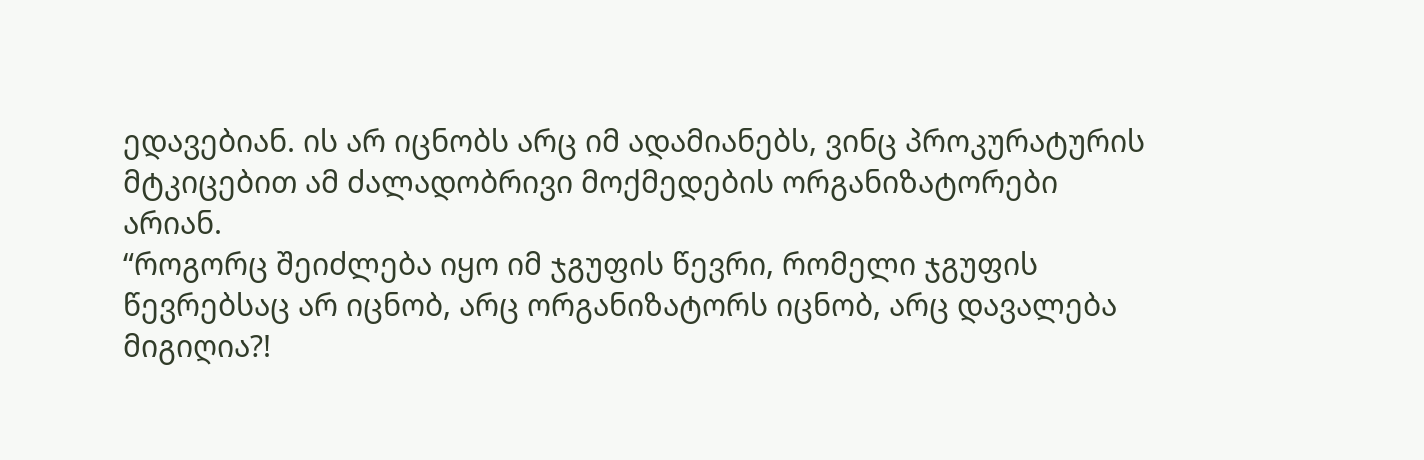ედავებიან. ის არ იცნობს არც იმ ადამიანებს, ვინც პროკურატურის მტკიცებით ამ ძალადობრივი მოქმედების ორგანიზატორები არიან.
“როგორც შეიძლება იყო იმ ჯგუფის წევრი, რომელი ჯგუფის წევრებსაც არ იცნობ, არც ორგანიზატორს იცნობ, არც დავალება მიგიღია?!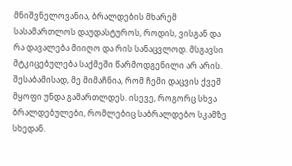მნიშვნელოვანია, ბრალდების მხარემ სასამართლოს დაუდასტუროს, როდის, ვისგან და რა დავალება მიიღო და რის სანაცვლოდ. მსგავსი მტკიცებულება საქმეში წარმოდგენილი არ არის. შესაბამისად, მე მიმაჩნია, რომ ჩემი დაცვის ქვეშ მყოფი უნდა გამართლდეს. ისევე, როგორც სხვა ბრალდებულები, რომლებიც საბრალდებო სკამზე სხედან.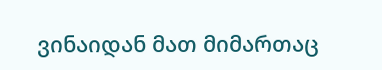ვინაიდან მათ მიმართაც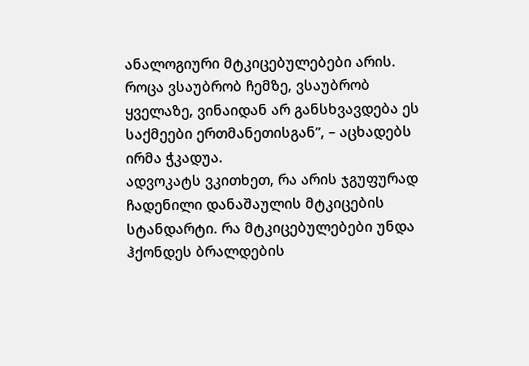ანალოგიური მტკიცებულებები არის. როცა ვსაუბრობ ჩემზე, ვსაუბრობ ყველაზე, ვინაიდან არ განსხვავდება ეს საქმეები ერთმანეთისგან”, – აცხადებს ირმა ჭკადუა.
ადვოკატს ვკითხეთ, რა არის ჯგუფურად ჩადენილი დანაშაულის მტკიცების სტანდარტი. რა მტკიცებულებები უნდა ჰქონდეს ბრალდების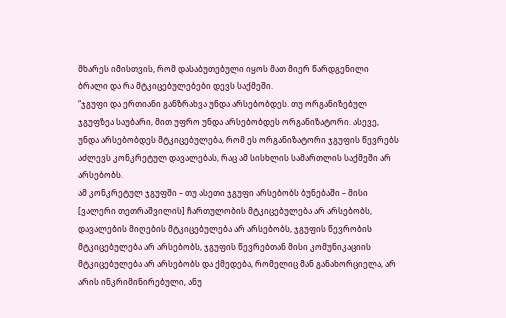მხარეს იმისთვის, რომ დასაბუთებული იყოს მათ მიერ წარდგენილი ბრალი და რა მტკიცებულებები დევს საქმეში.
“ჯგუფი და ერთიანი განზრახვა უნდა არსებობდეს. თუ ორგანიზებულ ჯგუფზეა საუბარი, მით უფრო უნდა არსებობდეს ორგანიზატორი. ასევე, უნდა არსებობდეს მტკიცებულება, რომ ეს ორგანიზატორი ჯგუფის წევრებს აძლევს კონკრეტულ დავალებას, რაც ამ სისხლის სამართლის საქმეში არ არსებობს.
ამ კონკრეტულ ჯგუფში – თუ ასეთი ჯგუფი არსებობს ბუნებაში – მისი [ვალერი თეთრაშვილის] ჩართულობის მტკიცებულება არ არსებობს, დავალების მიღების მტკიცებულება არ არსებობს, ჯგუფის წევრობის მტკიცებულება არ არსებობს, ჯგუფის წევრებთან მისი კომუნიკაციის მტკიცებულება არ არსებობს და ქმედება, რომელიც მან განახორციელა, არ არის ინკრიმინირებული, ანუ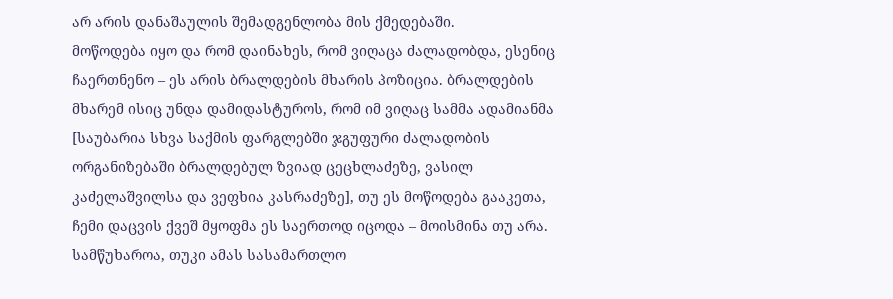არ არის დანაშაულის შემადგენლობა მის ქმედებაში.
მოწოდება იყო და რომ დაინახეს, რომ ვიღაცა ძალადობდა, ესენიც ჩაერთნენო – ეს არის ბრალდების მხარის პოზიცია. ბრალდების მხარემ ისიც უნდა დამიდასტუროს, რომ იმ ვიღაც სამმა ადამიანმა [საუბარია სხვა საქმის ფარგლებში ჯგუფური ძალადობის ორგანიზებაში ბრალდებულ ზვიად ცეცხლაძეზე, ვასილ კაძელაშვილსა და ვეფხია კასრაძეზე], თუ ეს მოწოდება გააკეთა, ჩემი დაცვის ქვეშ მყოფმა ეს საერთოდ იცოდა – მოისმინა თუ არა. სამწუხაროა, თუკი ამას სასამართლო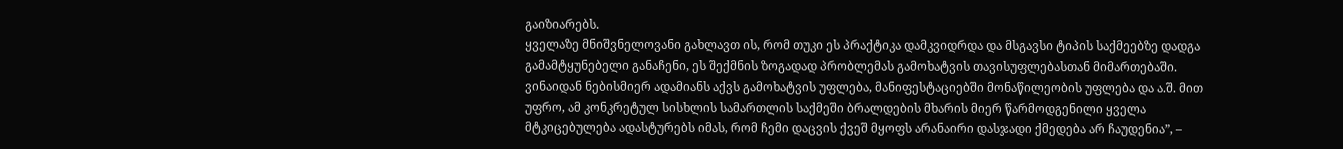გაიზიარებს.
ყველაზე მნიშვნელოვანი გახლავთ ის, რომ თუკი ეს პრაქტიკა დამკვიდრდა და მსგავსი ტიპის საქმეებზე დადგა გამამტყუნებელი განაჩენი, ეს შექმნის ზოგადად პრობლემას გამოხატვის თავისუფლებასთან მიმართებაში. ვინაიდან ნებისმიერ ადამიანს აქვს გამოხატვის უფლება, მანიფესტაციებში მონაწილეობის უფლება და ა.შ. მით უფრო, ამ კონკრეტულ სისხლის სამართლის საქმეში ბრალდების მხარის მიერ წარმოდგენილი ყველა მტკიცებულება ადასტურებს იმას, რომ ჩემი დაცვის ქვეშ მყოფს არანაირი დასჯადი ქმედება არ ჩაუდენია”, –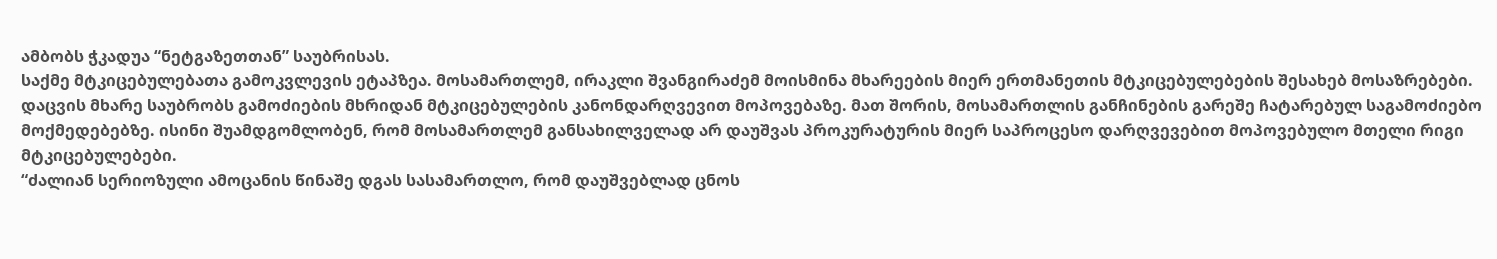ამბობს ჭკადუა “ნეტგაზეთთან” საუბრისას.
საქმე მტკიცებულებათა გამოკვლევის ეტაპზეა. მოსამართლემ, ირაკლი შვანგირაძემ მოისმინა მხარეების მიერ ერთმანეთის მტკიცებულებების შესახებ მოსაზრებები. დაცვის მხარე საუბრობს გამოძიების მხრიდან მტკიცებულების კანონდარღვევით მოპოვებაზე. მათ შორის, მოსამართლის განჩინების გარეშე ჩატარებულ საგამოძიებო მოქმედებებზე. ისინი შუამდგომლობენ, რომ მოსამართლემ განსახილველად არ დაუშვას პროკურატურის მიერ საპროცესო დარღვევებით მოპოვებულო მთელი რიგი მტკიცებულებები.
“ძალიან სერიოზული ამოცანის წინაშე დგას სასამართლო, რომ დაუშვებლად ცნოს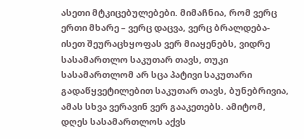ასეთი მტკიცებულებები. მიმაჩნია, რომ ვერც ერთი მხარე – ვერც დაცვა, ვერც ბრალდება- ისეთ შეურაცხყოფას ვერ მიაყენებს, ვიდრე სასამართლო საკუთარ თავს, თუკი სასამართლომ არ სცა პატივი საკუთარი გადაწყვეტილებით საკუთარ თავს, ბუნებრივია, ამას სხვა ვერავინ ვერ გააკეთებს. ამიტომ, დღეს სასამართლოს აქვს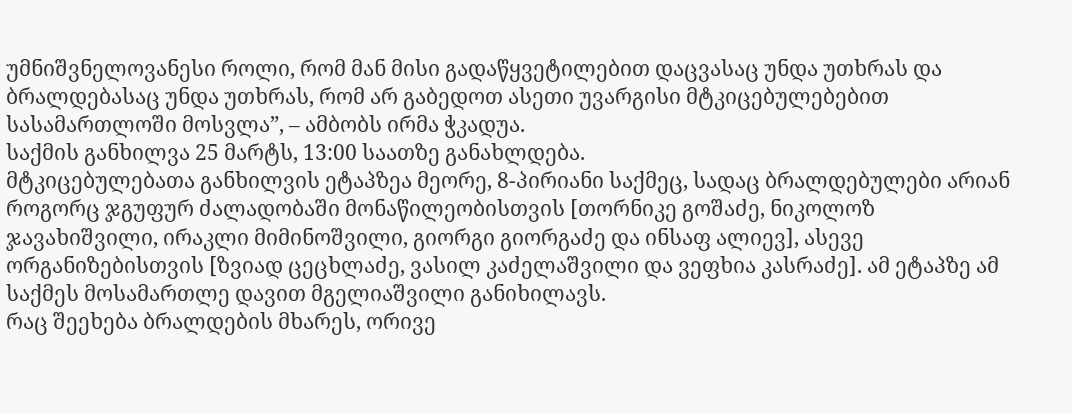უმნიშვნელოვანესი როლი, რომ მან მისი გადაწყვეტილებით დაცვასაც უნდა უთხრას და ბრალდებასაც უნდა უთხრას, რომ არ გაბედოთ ასეთი უვარგისი მტკიცებულებებით სასამართლოში მოსვლა”, – ამბობს ირმა ჭკადუა.
საქმის განხილვა 25 მარტს, 13:00 საათზე განახლდება.
მტკიცებულებათა განხილვის ეტაპზეა მეორე, 8-პირიანი საქმეც, სადაც ბრალდებულები არიან როგორც ჯგუფურ ძალადობაში მონაწილეობისთვის [თორნიკე გოშაძე, ნიკოლოზ ჯავახიშვილი, ირაკლი მიმინოშვილი, გიორგი გიორგაძე და ინსაფ ალიევ], ასევე ორგანიზებისთვის [ზვიად ცეცხლაძე, ვასილ კაძელაშვილი და ვეფხია კასრაძე]. ამ ეტაპზე ამ საქმეს მოსამართლე დავით მგელიაშვილი განიხილავს.
რაც შეეხება ბრალდების მხარეს, ორივე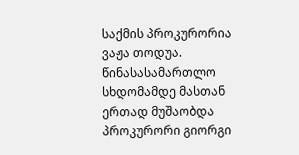საქმის პროკურორია ვაჟა თოდუა. წინასასამართლო სხდომამდე მასთან ერთად მუშაობდა პროკურორი გიორგი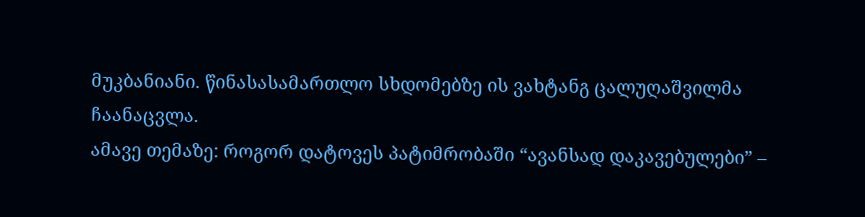მუკბანიანი. წინასასამართლო სხდომებზე ის ვახტანგ ცალუღაშვილმა ჩაანაცვლა.
ამავე თემაზე: როგორ დატოვეს პატიმრობაში “ავანსად დაკავებულები” –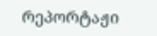რეპორტაჟი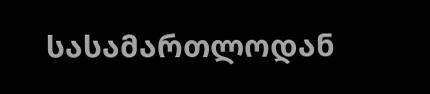სასამართლოდან